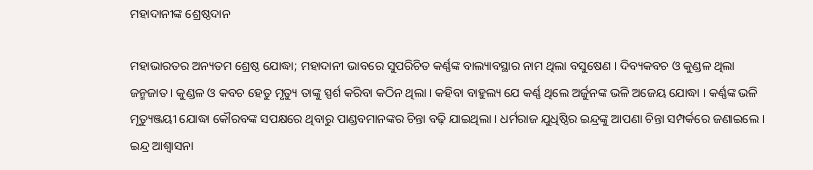ମହାଦାନୀଙ୍କ ଶ୍ରେଷ୍ଠଦାନ

ମହାଭାରତର ଅନ୍ୟତମ ଶ୍ରେଷ୍ଠ ଯୋଦ୍ଧା; ମହାଦାନୀ ଭାବରେ ସୁପରିଚିତ କର୍ଣ୍ଣଙ୍କ ବାଲ୍ୟାବସ୍ଥାର ନାମ ଥିଲା ବସୁଷେଣ । ଦିବ୍ୟକବଚ ଓ କୁଣ୍ଡଳ ଥିଲା ଜନ୍ମଜାତ । କୁଣ୍ଡଳ ଓ କବଚ ହେତୁ ମୃତ୍ୟୁ ତାଙ୍କୁ ସ୍ପର୍ଶ କରିବା କଠିନ ଥିଲା । କହିବା ବାହୁଲ୍ୟ ଯେ କର୍ଣ୍ଣ ଥିଲେ ଅର୍ଜୁନଙ୍କ ଭଳି ଅଜେୟ ଯୋଦ୍ଧା । କର୍ଣ୍ଣଙ୍କ ଭଳି ମୃତ୍ୟୁଞ୍ଜୟୀ ଯୋଦ୍ଧା କୌରବଙ୍କ ସପକ୍ଷରେ ଥିବାରୁ ପାଣ୍ଡବମାନଙ୍କର ଚିନ୍ତା ବଢ଼ି ଯାଇଥିଲା । ଧର୍ମରାଜ ଯୁଧିଷ୍ଠିର ଇନ୍ଦ୍ରଙ୍କୁ ଆପଣା ଚିନ୍ତା ସମ୍ପର୍କରେ ଜଣାଇଲେ । ଇନ୍ଦ୍ର ଆଶ୍ୱାସନା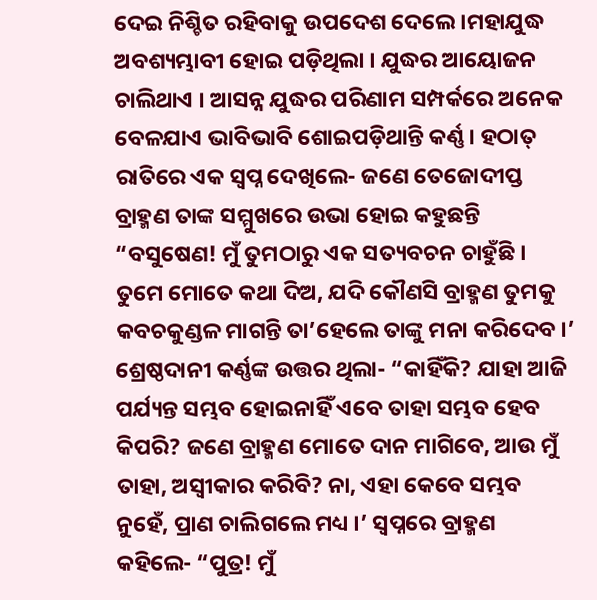ଦେଇ ନିଶ୍ଚିତ ରହିବାକୁ ଉପଦେଶ ଦେଲେ ।ମହାଯୁଦ୍ଧ ଅବଶ୍ୟମ୍ଭାବୀ ହୋଇ ପଡ଼ିଥିଲା । ଯୁଦ୍ଧର ଆୟୋଜନ ଚାଲିଥାଏ । ଆସନ୍ନ ଯୁଦ୍ଧର ପରିଣାମ ସମ୍ପର୍କରେ ଅନେକ ବେଳଯାଏ ଭାବିଭାବି ଶୋଇପଡ଼ିଥାନ୍ତି କର୍ଣ୍ଣ । ହଠାତ୍‍ ରାତିରେ ଏକ ସ୍ୱପ୍ନ ଦେଖିଲେ- ଜଣେ ତେଜୋଦୀପ୍ତ ବ୍ରାହ୍ମଣ ତାଙ୍କ ସମ୍ମୁଖରେ ଉଭା ହୋଇ କହୁଛନ୍ତି “ବସୁଷେଣ! ମୁଁ ତୁମଠାରୁ ଏକ ସତ୍ୟବଚନ ଚାହୁଁଛି । ତୁମେ ମୋତେ କଥା ଦିଅ, ଯଦି କୌଣସି ବ୍ରାହ୍ମଣ ତୁମକୁ କବଚକୁଣ୍ଡଳ ମାଗନ୍ତି ତା’ହେଲେ ତାଙ୍କୁ ମନା କରିଦେବ ।’ ଶ୍ରେଷ୍ଠଦାନୀ କର୍ଣ୍ଣଙ୍କ ଉତ୍ତର ଥିଲା- “କାହିଁକି? ଯାହା ଆଜି ପର୍ଯ୍ୟନ୍ତ ସମ୍ଭବ ହୋଇନାହିଁ ଏବେ ତାହା ସମ୍ଭବ ହେବ କିପରି? ଜଣେ ବ୍ରାହ୍ମଣ ମୋତେ ଦାନ ମାଗିବେ, ଆଉ ମୁଁ ତାହା, ଅସ୍ୱୀକାର କରିବି? ନା, ଏହା କେବେ ସମ୍ଭବ ନୁହେଁ, ପ୍ରାଣ ଚାଲିଗଲେ ମଧ୍ୟ ।’ ସ୍ୱପ୍ନରେ ବ୍ରାହ୍ମଣ କହିଲେ- “ପୁତ୍ର! ମୁଁ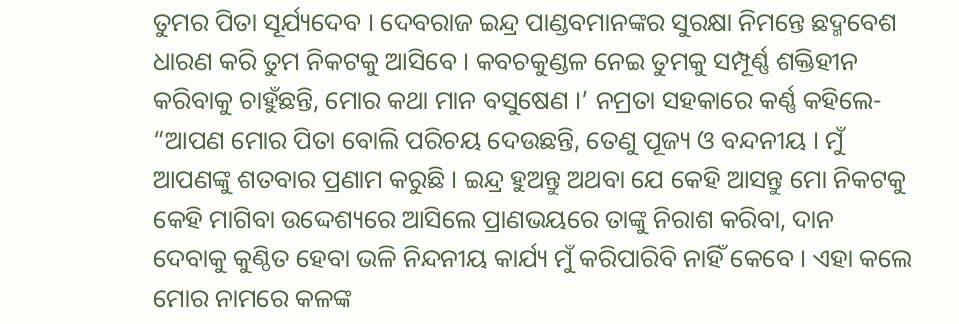ତୁମର ପିତା ସୂର୍ଯ୍ୟଦେବ । ଦେବରାଜ ଇନ୍ଦ୍ର ପାଣ୍ଡବମାନଙ୍କର ସୁରକ୍ଷା ନିମନ୍ତେ ଛଦ୍ମବେଶ ଧାରଣ କରି ତୁମ ନିକଟକୁ ଆସିବେ । କବଚକୁଣ୍ଡଳ ନେଇ ତୁମକୁ ସମ୍ପୂର୍ଣ୍ଣ ଶକ୍ତିହୀନ କରିବାକୁ ଚାହୁଁଛନ୍ତି, ମୋର କଥା ମାନ ବସୁଷେଣ ।’ ନମ୍ରତା ସହକାରେ କର୍ଣ୍ଣ କହିଲେ- “ଆପଣ ମୋର ପିତା ବୋଲି ପରିଚୟ ଦେଉଛନ୍ତି, ତେଣୁ ପୂଜ୍ୟ ଓ ବନ୍ଦନୀୟ । ମୁଁ ଆପଣଙ୍କୁ ଶତବାର ପ୍ରଣାମ କରୁଛି । ଇନ୍ଦ୍ର ହୁଅନ୍ତୁ ଅଥବା ଯେ କେହି ଆସନ୍ତୁ ମୋ ନିକଟକୁ କେହି ମାଗିବା ଉଦ୍ଦେଶ୍ୟରେ ଆସିଲେ ପ୍ରାଣଭୟରେ ତାଙ୍କୁ ନିରାଶ କରିବା, ଦାନ ଦେବାକୁ କୁଣ୍ଠିତ ହେବା ଭଳି ନିନ୍ଦନୀୟ କାର୍ଯ୍ୟ ମୁଁ କରିପାରିବି ନାହିଁ କେବେ । ଏହା କଲେ ମୋର ନାମରେ କଳଙ୍କ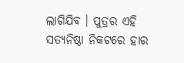ଲାଗିଯିବ । ପୁତ୍ରର ଏହି ସତ୍ୟନିଷ୍ଠା ନିକଟରେ ହାର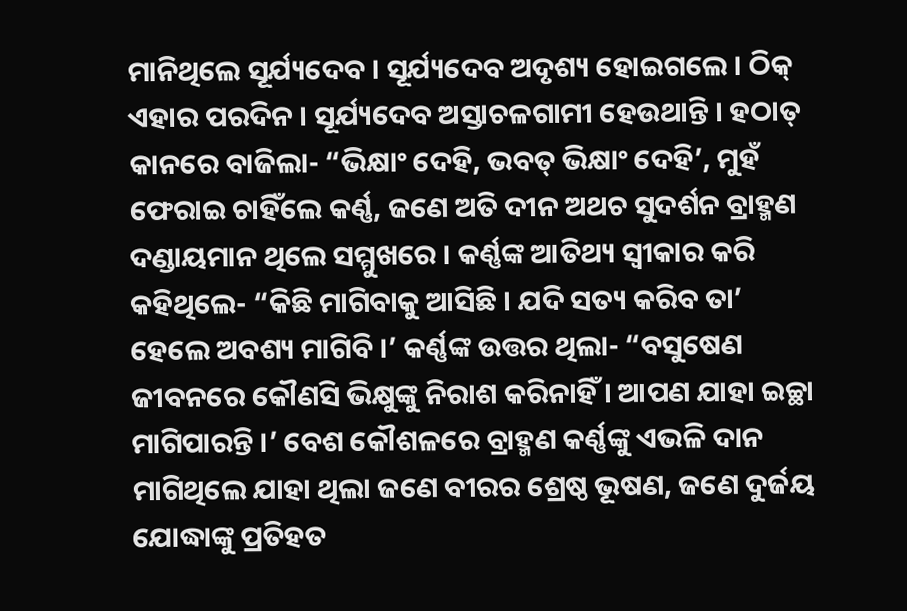ମାନିଥିଲେ ସୂର୍ଯ୍ୟଦେବ । ସୂର୍ଯ୍ୟଦେବ ଅଦୃଶ୍ୟ ହୋଇଗଲେ । ଠିକ୍‍ ଏହାର ପରଦିନ । ସୂର୍ଯ୍ୟଦେବ ଅସ୍ତାଚଳଗାମୀ ହେଉଥାନ୍ତି । ହଠାତ୍‍ କାନରେ ବାଜିଲା- “ଭିକ୍ଷାଂ ଦେହି, ଭବତ୍‍ ଭିକ୍ଷାଂ ଦେହି’, ମୁହଁ ଫେରାଇ ଚାହିଁଲେ କର୍ଣ୍ଣ, ଜଣେ ଅତି ଦୀନ ଅଥଚ ସୁଦର୍ଶନ ବ୍ରାହ୍ମଣ ଦଣ୍ଡାୟମାନ ଥିଲେ ସମ୍ମୁଖରେ । କର୍ଣ୍ଣଙ୍କ ଆତିଥ୍ୟ ସ୍ୱୀକାର କରି କହିଥିଲେ- “କିଛି ମାଗିବାକୁ ଆସିଛି । ଯଦି ସତ୍ୟ କରିବ ତା’ ହେଲେ ଅବଶ୍ୟ ମାଗିବି ।’ କର୍ଣ୍ଣଙ୍କ ଉତ୍ତର ଥିଲା- “ବସୁଷେଣ ଜୀବନରେ କୌଣସି ଭିକ୍ଷୁଙ୍କୁ ନିରାଶ କରିନାହିଁ । ଆପଣ ଯାହା ଇଚ୍ଛା ମାଗିପାରନ୍ତି ।’ ବେଶ କୌଶଳରେ ବ୍ରାହ୍ମଣ କର୍ଣ୍ଣଙ୍କୁ ଏଭଳି ଦାନ ମାଗିଥିଲେ ଯାହା ଥିଲା ଜଣେ ବୀରର ଶ୍ରେଷ୍ଠ ଭୂଷଣ, ଜଣେ ଦୁର୍ଜୟ ଯୋଦ୍ଧାଙ୍କୁ ପ୍ରତିହତ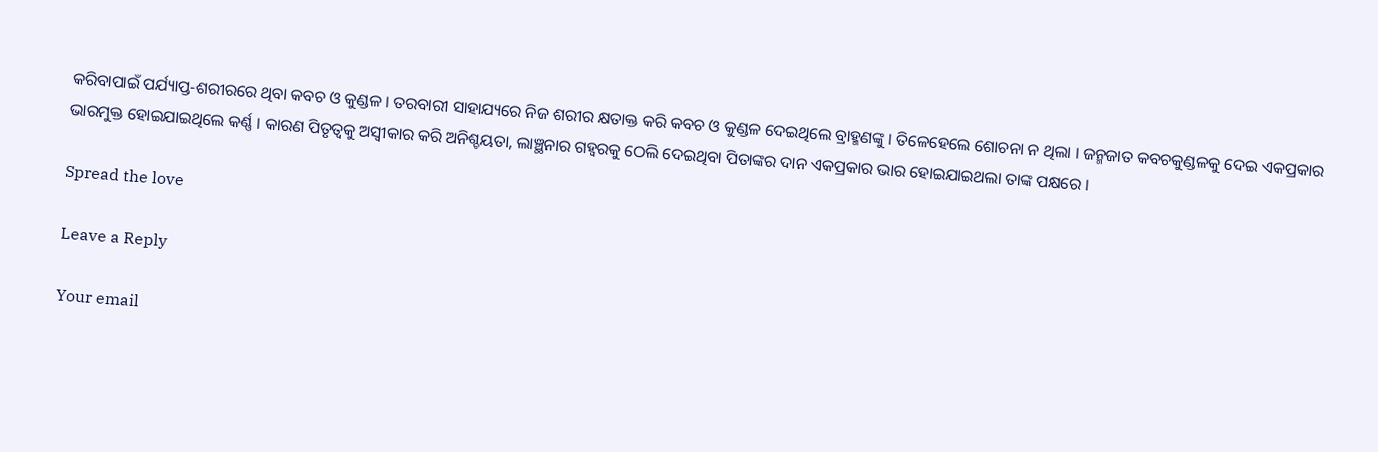କରିବାପାଇଁ ପର୍ଯ୍ୟାପ୍ତ-ଶରୀରରେ ଥିବା କବଚ ଓ କୁଣ୍ଡଳ । ତରବାରୀ ସାହାଯ୍ୟରେ ନିଜ ଶରୀର କ୍ଷତାକ୍ତ କରି କବଚ ଓ କୁଣ୍ଡଳ ଦେଇଥିଲେ ବ୍ରାହ୍ମଣଙ୍କୁ । ତିଳେହେଲେ ଶୋଚନା ନ ଥିଲା । ଜନ୍ମଜାତ କବଚକୁଣ୍ଡଳକୁ ଦେଇ ଏକପ୍ରକାର ଭାରମୁକ୍ତ ହୋଇଯାଇଥିଲେ କର୍ଣ୍ଣ । କାରଣ ପିତୃତ୍ୱକୁ ଅସ୍ୱୀକାର କରି ଅନିଶ୍ଚୟତା, ଲାଞ୍ଛନାର ଗହ୍ୱରକୁ ଠେଲି ଦେଇଥିବା ପିତାଙ୍କର ଦାନ ଏକପ୍ରକାର ଭାର ହୋଇଯାଇଥଲା ତାଙ୍କ ପକ୍ଷରେ ।

Spread the love

Leave a Reply

Your email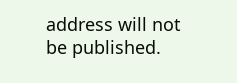address will not be published.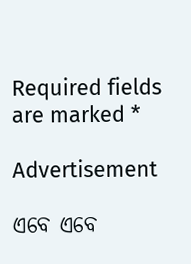Required fields are marked *

Advertisement

ଏବେ ଏବେ